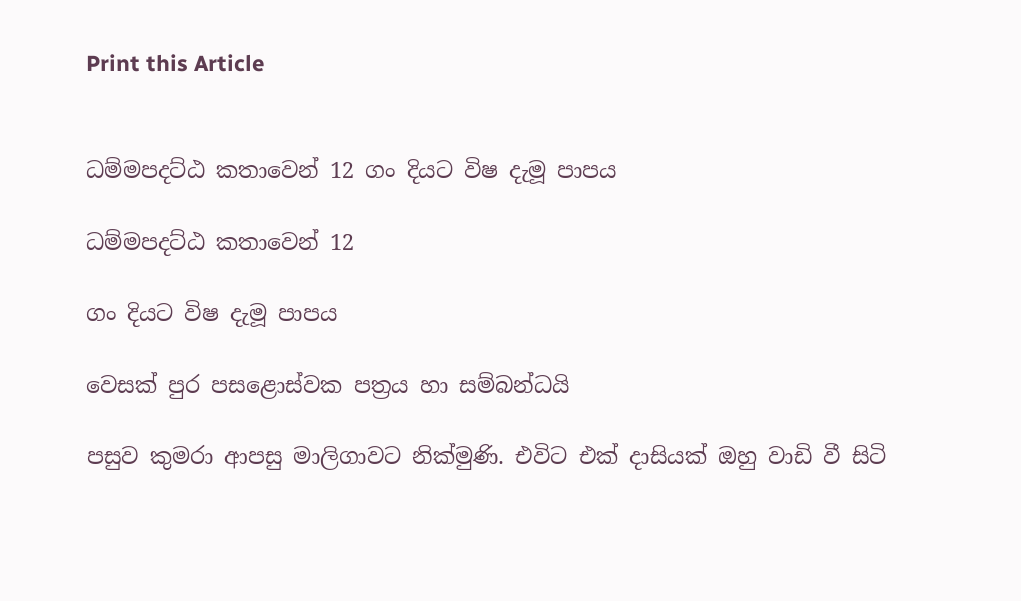Print this Article


ධම්මපදට්ඨ කතාවෙන් 12 ගං දියට විෂ දැමූ පාපය

ධම්මපදට්ඨ කතාවෙන් 12

ගං දියට විෂ දැමූ පාපය

වෙසක් පුර පසළොස්වක පත්‍රය හා සම්බන්ධයි

පසුව කුමරා ආපසු මාලිගාවට නික්මුණි. එවිට එක් දාසියක් ඔහු වාඩි වී සිටි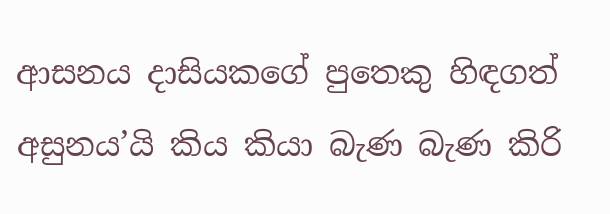ආසනය දාසියකගේ පුතෙකු හිඳගත් අසුනය’යි කිය කියා බැණ බැණ කිරි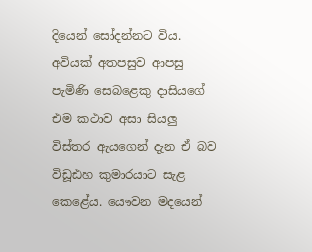දියෙන් සෝදන්නට විය. අවියක් අතපසුව ආපසු පැමිණි සෙබළෙකු දාසියගේ එම කථාව අසා සියලු විස්තර ඇයගෙන් දැන ඒ බව විඩූඪහ කුමාරයාට සැළ කෙළේය. යෞවන මදයෙන්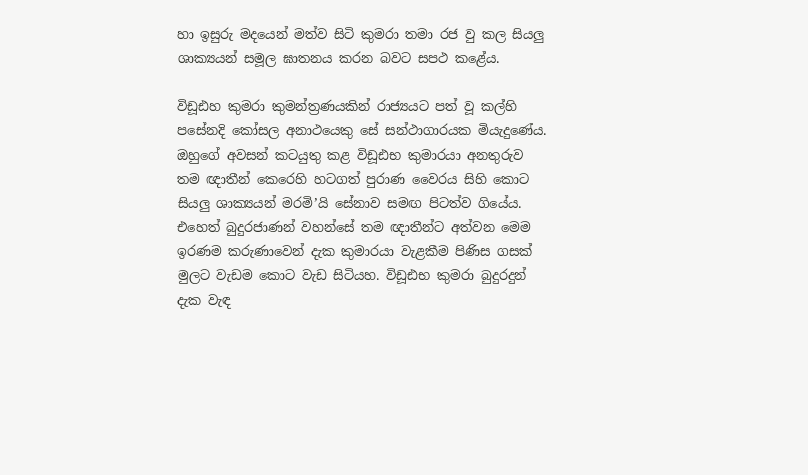හා ඉසුරු මදයෙන් මත්ව සිටි කුමරා තමා රජ වු කල සියලු ශාක්‍යයන් සමූල ඝාතනය කරන බවට සපථ කළේය.

විඩූඪහ කුමරා කුමන්ත්‍රණයකින් රාජ්‍යයට පත් වූ කල්හි පසේනදි කෝසල අනාථයෙකු සේ සන්ථාගාරයක මියැදුණේය. ඔහුගේ අවසන් කටයුතු කළ විඩූඪභ කුමාරයා අනතුරුව තම ඥාතීන් කෙරෙහි හටගත් පුරාණ වෛරය සිහි කොට සියලු ශාක්‍යයන් මරමි’යි සේනාව සමඟ පිටත්ව ගියේය. එහෙත් බුදුරජාණන් වහන්සේ තම ඥාතීන්ට අත්වන මෙම ඉරණම කරුණාවෙන් දැක කුමාරයා වැළකීම පිණිස ගසක් මුලට වැඩම කොට වැඩ සිටියහ. විඩූඪභ කුමරා බුදුරදුන් දැක වැඳ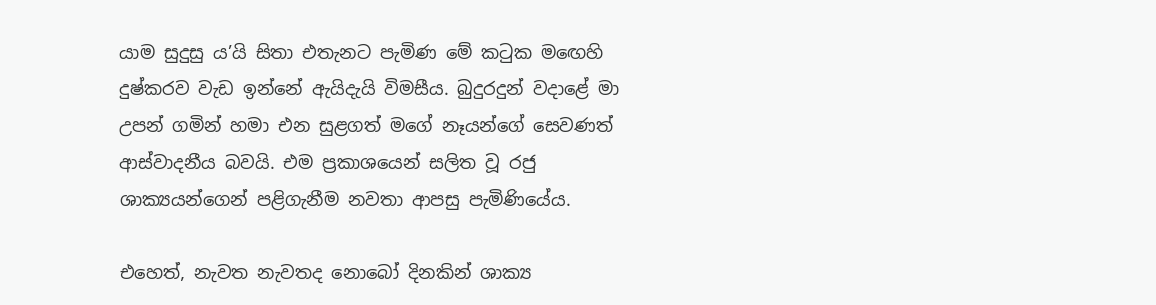යාම සුදුසු ය’යි සිතා එතැනට පැමිණ මේ කටුක මඟෙහි දුෂ්කරව වැඩ ඉන්නේ ඇයිදැයි විමසීය. බුදුරදුන් වදාළේ මා උපන් ගමින් හමා එන සුළගත් මගේ නෑයන්ගේ සෙවණත් ආස්වාදනීය බවයි. එම ප්‍රකාශයෙන් සලිත වූ රජු ශාක්‍යයන්ගෙන් පළිගැනීම නවතා ආපසු පැමිණියේය.

එහෙත්, නැවත නැවතද නොබෝ දිනකින් ශාක්‍ය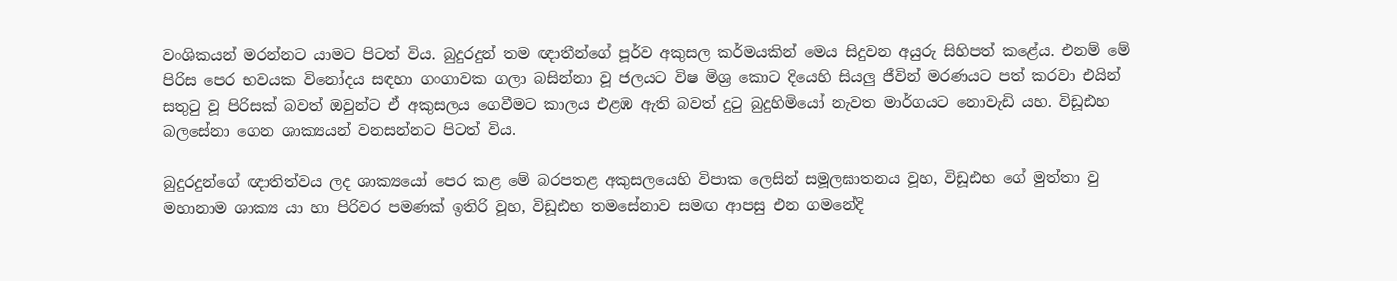වංශිකයන් මරන්නට යාමට පිටත් විය. බුදුරදුන් තම ඥාතීන්ගේ පූර්ව අකුසල කර්මයකින් මෙය සිදුවන අයුරු සිහිපත් කළේය. එනම් මේ පිරිස පෙර භවයක විනෝදය සඳහා ගංගාවක ගලා බසින්නා වූ ජලයට විෂ මිශ්‍ර කොට දියෙහි සියලු ජීවින් මරණයට පත් කරවා එයින් සතුටු වූ පිරිසක් බවත් ඔවුන්ට ඒ අකුසලය ගෙවීමට කාලය එළඹ ඇති බවත් දුටු බුදුහිමියෝ නැවත මාර්ගයට නොවැඩි යහ. විඩූඪහ බලසේනා ගෙන ශාක්‍යයන් වනසන්නට පිටත් විය.

බුදුරදුන්ගේ ඥාතිත්වය ලද ශාක්‍යයෝ පෙර කළ මේ බරපතළ අකුසලයෙහි විපාක ලෙසින් සමූලඝාතනය වූහ, විඩූඪභ ගේ මුත්තා වු මහානාම ශාක්‍ය යා හා පිරිවර පමණක් ඉතිරි වූහ, විඩූඪභ තමසේනාව සමඟ ආපසු එන ගමනේදි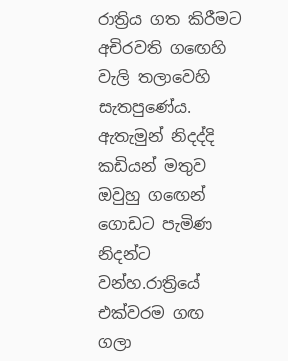රාත්‍රිය ගත කිරීමට අචිරවති ගඟෙහි වැලි තලාවෙහි සැතපුණේය. ඇතැමුන් නිදද්දි කඩියන් මතුව ඔවුහු ගඟෙන් ගොඩට පැමිණ නිදන්ට වන්හ.රාත්‍රියේ එක්වරම ගඟ ගලා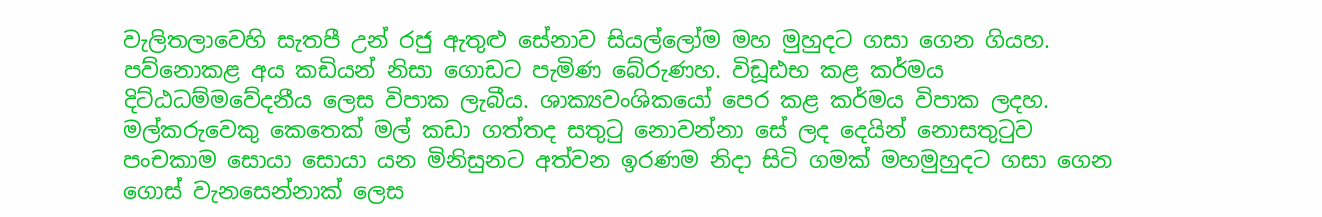වැලිතලාවෙහි සැතපී උන් රජු ඇතුළු සේනාව සියල්ලෝම මහ මුහුදට ගසා ගෙන ගියහ. පව්නොකළ අය කඩියන් නිසා ගොඩට පැමිණ බේරුණහ. විඩූඪභ කළ කර්මය දිට්ඨධම්මවේදනීය ලෙස විපාක ලැබීය. ශාක්‍යවංශිකයෝ පෙර කළ කර්මය විපාක ලදහ. මල්කරුවෙකු කෙතෙක් මල් කඩා ගත්තද සතුටු නොවන්නා සේ ලද දෙයින් නොසතුටුව පංචකාම සොයා සොයා යන මිනිසුනට අත්වන ඉරණම නිදා සිටි ගමක් මහමුහුදට ගසා ගෙන ගොස් වැනසෙන්නාක් ලෙස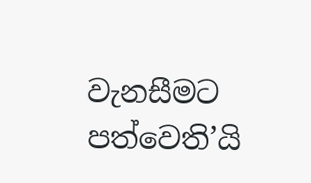වැනසීමට පත්වෙති’යි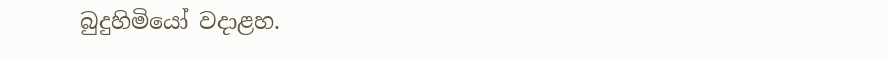බුදුහිමියෝ වදාළහ.